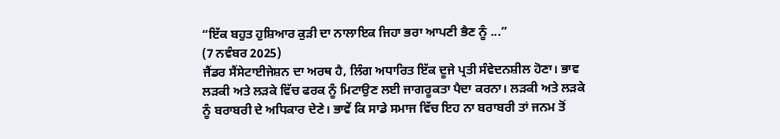“ਇੱਕ ਬਹੁਤ ਹੁਸ਼ਿਆਰ ਕੁੜੀ ਦਾ ਨਾਲਾਇਕ ਜਿਹਾ ਭਰਾ ਆਪਣੀ ਭੈਣ ਨੂੰ ...”
(7 ਨਵੰਬਰ 2025)
ਜੈਂਡਰ ਸੈਂਸੇਟਾਈਜੇਸ਼ਨ ਦਾ ਅਰਥ ਹੈ, ਲਿੰਗ ਅਧਾਰਿਤ ਇੱਕ ਦੂਜੇ ਪ੍ਰਤੀ ਸੰਵੇਦਨਸ਼ੀਲ ਹੋਣਾ। ਭਾਵ ਲੜਕੀ ਅਤੇ ਲੜਕੇ ਵਿੱਚ ਫਰਕ ਨੂੰ ਮਿਟਾਉਣ ਲਈ ਜਾਗਰੂਕਤਾ ਪੈਦਾ ਕਰਨਾ। ਲੜਕੀ ਅਤੇ ਲੜਕੇ ਨੂੰ ਬਰਾਬਰੀ ਦੇ ਅਧਿਕਾਰ ਦੇਣੇ। ਭਾਵੇਂ ਕਿ ਸਾਡੇ ਸਮਾਜ ਵਿੱਚ ਇਹ ਨਾ ਬਰਾਬਰੀ ਤਾਂ ਜਨਮ ਤੋਂ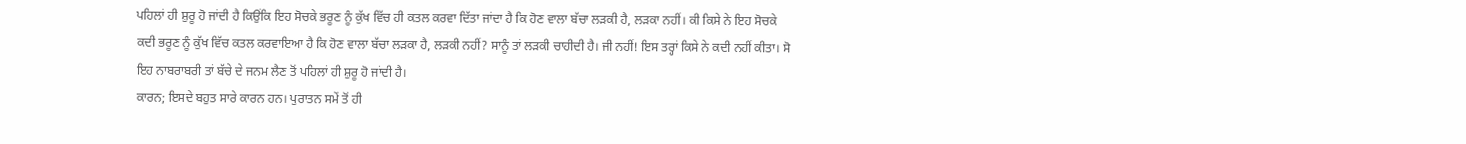ਪਹਿਲਾਂ ਹੀ ਸ਼ੁਰੂ ਹੋ ਜਾਂਦੀ ਹੈ ਕਿਉਂਕਿ ਇਹ ਸੋਚਕੇ ਭਰੂਣ ਨੂੰ ਕੁੱਖ ਵਿੱਚ ਹੀ ਕਤਲ ਕਰਵਾ ਦਿੱਤਾ ਜਾਂਦਾ ਹੈ ਕਿ ਹੋਣ ਵਾਲਾ ਬੱਚਾ ਲੜਕੀ ਹੈ, ਲੜਕਾ ਨਹੀਂ। ਕੀ ਕਿਸੇ ਨੇ ਇਹ ਸੋਚਕੇ ਕਦੀ ਭਰੂਣ ਨੂੰ ਕੁੱਖ ਵਿੱਚ ਕਤਲ ਕਰਵਾਇਆ ਹੈ ਕਿ ਹੋਣ ਵਾਲਾ ਬੱਚਾ ਲੜਕਾ ਹੈ, ਲੜਕੀ ਨਹੀਂ? ਸਾਨੂੰ ਤਾਂ ਲੜਕੀ ਚਾਹੀਦੀ ਹੈ। ਜੀ ਨਹੀਂ! ਇਸ ਤਰ੍ਹਾਂ ਕਿਸੇ ਨੇ ਕਦੀ ਨਹੀਂ ਕੀਤਾ। ਸੋ ਇਹ ਨਾਬਰਾਬਰੀ ਤਾਂ ਬੱਚੇ ਦੇ ਜਨਮ ਲੈਣ ਤੋਂ ਪਹਿਲਾਂ ਹੀ ਸ਼ੁਰੂ ਹੋ ਜਾਂਦੀ ਹੈ।
ਕਾਰਨ; ਇਸਦੇ ਬਹੁਤ ਸਾਰੇ ਕਾਰਨ ਹਨ। ਪੁਰਾਤਨ ਸਮੇਂ ਤੋਂ ਹੀ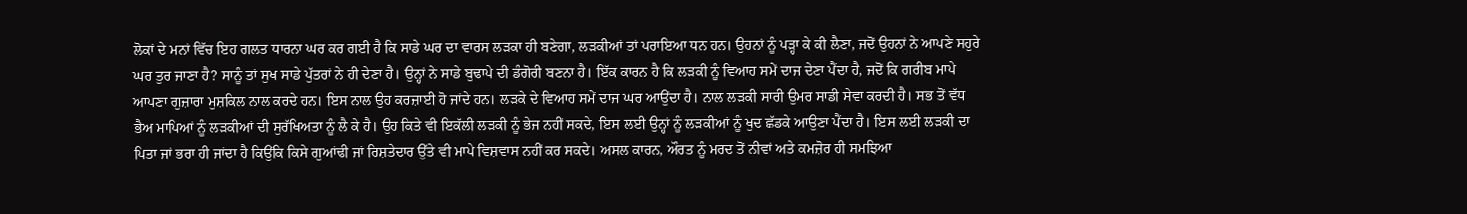ਲੋਕਾਂ ਦੇ ਮਨਾਂ ਵਿੱਚ ਇਹ ਗਲਤ ਧਾਰਨਾ ਘਰ ਕਰ ਗਈ ਹੈ ਕਿ ਸਾਡੇ ਘਰ ਦਾ ਵਾਰਸ ਲੜਕਾ ਹੀ ਬਣੇਗਾ, ਲੜਕੀਆਂ ਤਾਂ ਪਰਾਇਆ ਧਨ ਹਨ। ਉਹਨਾਂ ਨੂੰ ਪੜ੍ਹਾ ਕੇ ਕੀ ਲੈਣਾ, ਜਦੋਂ ਉਹਨਾਂ ਨੇ ਆਪਣੇ ਸਹੁਰੇ ਘਰ ਤੁਰ ਜਾਣਾ ਹੈ? ਸਾਨੂੰ ਤਾਂ ਸੁਖ ਸਾਡੇ ਪੁੱਤਰਾਂ ਨੇ ਹੀ ਦੇਣਾ ਹੈ। ਉਨ੍ਹਾਂ ਨੇ ਸਾਡੇ ਬੁਢਾਪੇ ਦੀ ਡੰਗੋਰੀ ਬਣਨਾ ਹੈ। ਇੱਕ ਕਾਰਨ ਹੈ ਕਿ ਲੜਕੀ ਨੂੰ ਵਿਆਹ ਸਮੇਂ ਦਾਜ ਦੇਣਾ ਪੈਂਦਾ ਹੈ, ਜਦੋਂ ਕਿ ਗਰੀਬ ਮਾਪੇ ਆਪਣਾ ਗੁਜ਼ਾਰਾ ਮੁਸ਼ਕਿਲ ਨਾਲ ਕਰਦੇ ਹਨ। ਇਸ ਨਾਲ ਉਹ ਕਰਜ਼ਾਈ ਹੋ ਜਾਂਦੇ ਹਨ। ਲੜਕੇ ਦੇ ਵਿਆਹ ਸਮੇਂ ਦਾਜ ਘਰ ਆਉਂਦਾ ਹੈ। ਨਾਲ ਲੜਕੀ ਸਾਰੀ ਉਮਰ ਸਾਡੀ ਸੇਵਾ ਕਰਦੀ ਹੈ। ਸਭ ਤੋਂ ਵੱਧ ਭੈਅ ਮਾਪਿਆਂ ਨੂੰ ਲੜਕੀਆਂ ਦੀ ਸੁਰੱਖਿਅਤਾ ਨੂੰ ਲੈ ਕੇ ਹੈ। ਉਹ ਕਿਤੇ ਵੀ ਇਕੱਲੀ ਲੜਕੀ ਨੂੰ ਭੇਜ ਨਹੀਂ ਸਕਦੇ, ਇਸ ਲਈ ਉਨ੍ਹਾਂ ਨੂੰ ਲੜਕੀਆਂ ਨੂੰ ਖੁਦ ਛੱਡਕੇ ਆਉਣਾ ਪੈਂਦਾ ਹੈ। ਇਸ ਲਈ ਲੜਕੀ ਦਾ ਪਿਤਾ ਜਾਂ ਭਰਾ ਹੀ ਜਾਂਦਾ ਹੈ ਕਿਉਂਕਿ ਕਿਸੇ ਗੁਆਂਢੀ ਜਾਂ ਰਿਸ਼ਤੇਦਾਰ ਉੱਤੇ ਵੀ ਮਾਪੇ ਵਿਸ਼ਵਾਸ ਨਹੀਂ ਕਰ ਸਕਦੇ। ਅਸਲ ਕਾਰਨ, ਔਰਤ ਨੂੰ ਮਰਦ ਤੋਂ ਨੀਵਾਂ ਅਤੇ ਕਮਜ਼ੋਰ ਹੀ ਸਮਝਿਆ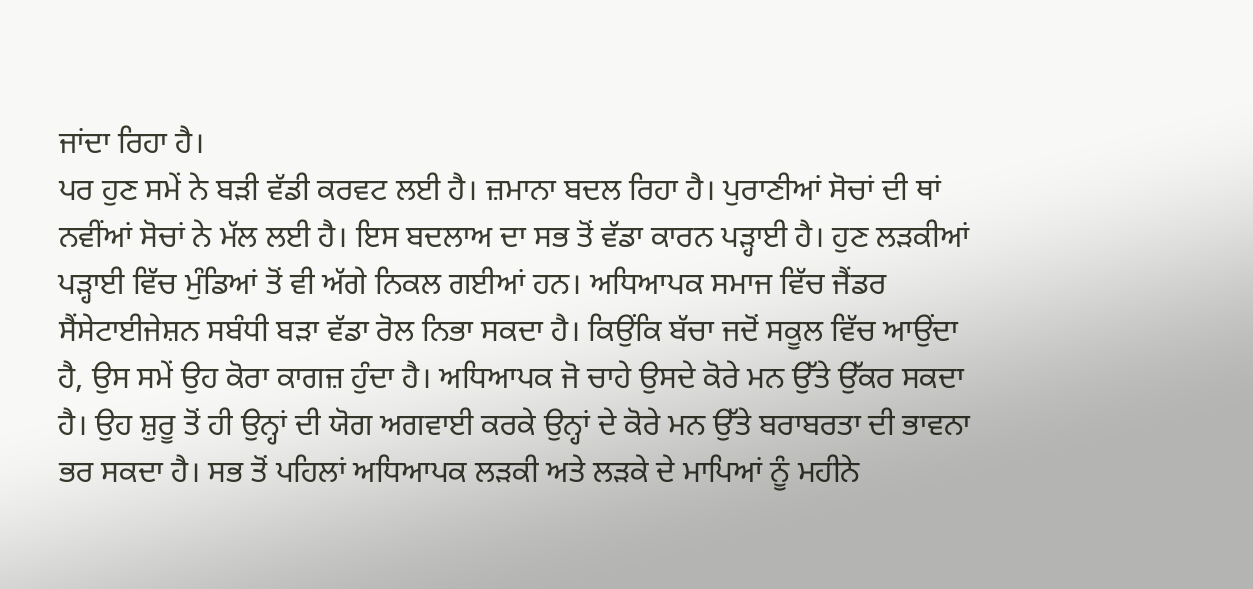ਜਾਂਦਾ ਰਿਹਾ ਹੈ।
ਪਰ ਹੁਣ ਸਮੇਂ ਨੇ ਬੜੀ ਵੱਡੀ ਕਰਵਟ ਲਈ ਹੈ। ਜ਼ਮਾਨਾ ਬਦਲ ਰਿਹਾ ਹੈ। ਪੁਰਾਣੀਆਂ ਸੋਚਾਂ ਦੀ ਥਾਂ ਨਵੀਂਆਂ ਸੋਚਾਂ ਨੇ ਮੱਲ ਲਈ ਹੈ। ਇਸ ਬਦਲਾਅ ਦਾ ਸਭ ਤੋਂ ਵੱਡਾ ਕਾਰਨ ਪੜ੍ਹਾਈ ਹੈ। ਹੁਣ ਲੜਕੀਆਂ ਪੜ੍ਹਾਈ ਵਿੱਚ ਮੁੰਡਿਆਂ ਤੋਂ ਵੀ ਅੱਗੇ ਨਿਕਲ ਗਈਆਂ ਹਨ। ਅਧਿਆਪਕ ਸਮਾਜ ਵਿੱਚ ਜੈਂਡਰ ਸੈਂਸੇਟਾਈਜੇਸ਼ਨ ਸਬੰਧੀ ਬੜਾ ਵੱਡਾ ਰੋਲ ਨਿਭਾ ਸਕਦਾ ਹੈ। ਕਿਉਂਕਿ ਬੱਚਾ ਜਦੋਂ ਸਕੂਲ ਵਿੱਚ ਆਉਂਦਾ ਹੈ, ਉਸ ਸਮੇਂ ਉਹ ਕੋਰਾ ਕਾਗਜ਼ ਹੁੰਦਾ ਹੈ। ਅਧਿਆਪਕ ਜੋ ਚਾਹੇ ਉਸਦੇ ਕੋਰੇ ਮਨ ਉੱਤੇ ਉੱਕਰ ਸਕਦਾ ਹੈ। ਉਹ ਸ਼ੁਰੂ ਤੋਂ ਹੀ ਉਨ੍ਹਾਂ ਦੀ ਯੋਗ ਅਗਵਾਈ ਕਰਕੇ ਉਨ੍ਹਾਂ ਦੇ ਕੋਰੇ ਮਨ ਉੱਤੇ ਬਰਾਬਰਤਾ ਦੀ ਭਾਵਨਾ ਭਰ ਸਕਦਾ ਹੈ। ਸਭ ਤੋਂ ਪਹਿਲਾਂ ਅਧਿਆਪਕ ਲੜਕੀ ਅਤੇ ਲੜਕੇ ਦੇ ਮਾਪਿਆਂ ਨੂੰ ਮਹੀਨੇ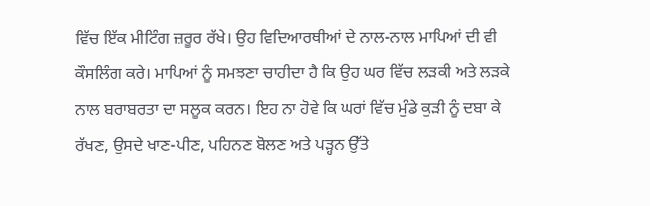ਵਿੱਚ ਇੱਕ ਮੀਟਿੰਗ ਜ਼ਰੂਰ ਰੱਖੇ। ਉਹ ਵਿਦਿਆਰਥੀਆਂ ਦੇ ਨਾਲ-ਨਾਲ ਮਾਪਿਆਂ ਦੀ ਵੀ ਕੌਸਲਿੰਗ ਕਰੇ। ਮਾਪਿਆਂ ਨੂੰ ਸਮਝਣਾ ਚਾਹੀਦਾ ਹੈ ਕਿ ਉਹ ਘਰ ਵਿੱਚ ਲੜਕੀ ਅਤੇ ਲੜਕੇ ਨਾਲ ਬਰਾਬਰਤਾ ਦਾ ਸਲੂਕ ਕਰਨ। ਇਹ ਨਾ ਹੋਵੇ ਕਿ ਘਰਾਂ ਵਿੱਚ ਮੁੰਡੇ ਕੁੜੀ ਨੂੰ ਦਬਾ ਕੇ ਰੱਖਣ, ਉਸਦੇ ਖਾਣ-ਪੀਣ, ਪਹਿਨਣ ਬੋਲਣ ਅਤੇ ਪੜ੍ਹਨ ਉੱਤੇ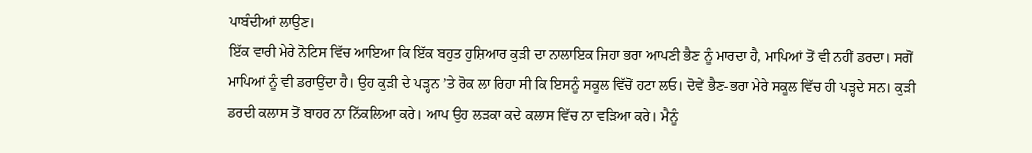ਪਾਬੰਦੀਆਂ ਲਾਉਣ।
ਇੱਕ ਵਾਰੀ ਮੇਰੇ ਨੋਟਿਸ ਵਿੱਚ ਆਇਆ ਕਿ ਇੱਕ ਬਹੁਤ ਹੁਸ਼ਿਆਰ ਕੁੜੀ ਦਾ ਨਾਲਾਇਕ ਜਿਹਾ ਭਰਾ ਆਪਣੀ ਭੈਣ ਨੂੰ ਮਾਰਦਾ ਹੈ, ਮਾਪਿਆਂ ਤੋਂ ਵੀ ਨਹੀਂ ਡਰਦਾ। ਸਗੋਂ ਮਾਪਿਆਂ ਨੂੰ ਵੀ ਡਰਾਉਂਦਾ ਹੈ। ਉਹ ਕੁੜੀ ਦੇ ਪੜ੍ਹਨ ’ਤੇ ਰੋਕ ਲਾ ਰਿਹਾ ਸੀ ਕਿ ਇਸਨੂੰ ਸਕੂਲ ਵਿੱਚੋਂ ਹਟਾ ਲਓ। ਦੋਵੇਂ ਭੈਣ-ਭਰਾ ਮੇਰੇ ਸਕੂਲ ਵਿੱਚ ਹੀ ਪੜ੍ਹਦੇ ਸਨ। ਕੁੜੀ ਡਰਦੀ ਕਲਾਸ ਤੋਂ ਬਾਹਰ ਨਾ ਨਿੱਕਲਿਆ ਕਰੇ। ਆਪ ਉਹ ਲੜਕਾ ਕਦੇ ਕਲਾਸ ਵਿੱਚ ਨਾ ਵੜਿਆ ਕਰੇ। ਮੈਨੂੰ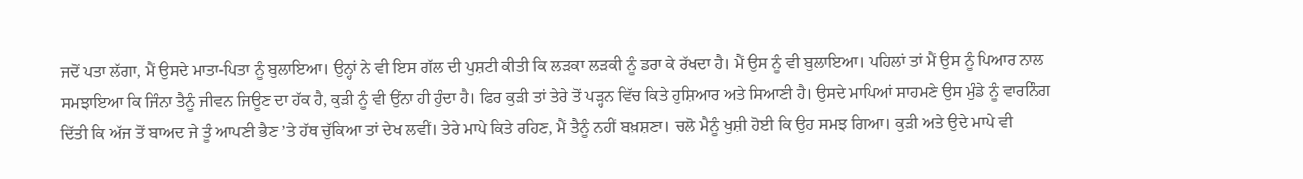ਜਦੋਂ ਪਤਾ ਲੱਗਾ, ਮੈਂ ਉਸਦੇ ਮਾਤਾ-ਪਿਤਾ ਨੂੰ ਬੁਲਾਇਆ। ਉਨ੍ਹਾਂ ਨੇ ਵੀ ਇਸ ਗੱਲ ਦੀ ਪੁਸ਼ਟੀ ਕੀਤੀ ਕਿ ਲੜਕਾ ਲੜਕੀ ਨੂੰ ਡਰਾ ਕੇ ਰੱਖਦਾ ਹੈ। ਮੈਂ ਉਸ ਨੂੰ ਵੀ ਬੁਲਾਇਆ। ਪਹਿਲਾਂ ਤਾਂ ਮੈਂ ਉਸ ਨੂੰ ਪਿਆਰ ਨਾਲ ਸਮਝਾਇਆ ਕਿ ਜਿੰਨਾ ਤੈਨੂੰ ਜੀਵਨ ਜਿਊਣ ਦਾ ਹੱਕ ਹੈ, ਕੁੜੀ ਨੂੰ ਵੀ ਉਂਨਾ ਹੀ ਹੁੰਦਾ ਹੈ। ਫਿਰ ਕੁੜੀ ਤਾਂ ਤੇਰੇ ਤੋਂ ਪੜ੍ਹਨ ਵਿੱਚ ਕਿਤੇ ਹੁਸ਼ਿਆਰ ਅਤੇ ਸਿਆਣੀ ਹੈ। ਉਸਦੇ ਮਾਪਿਆਂ ਸਾਹਮਣੇ ਉਸ ਮੁੰਡੇ ਨੂੰ ਵਾਰਨਿੰਗ ਦਿੱਤੀ ਕਿ ਅੱਜ ਤੋਂ ਬਾਅਦ ਜੇ ਤੂੰ ਆਪਣੀ ਭੈਣ ’ਤੇ ਹੱਥ ਚੁੱਕਿਆ ਤਾਂ ਦੇਖ ਲਵੀਂ। ਤੇਰੇ ਮਾਪੇ ਕਿਤੇ ਰਹਿਣ, ਮੈਂ ਤੈਨੂੰ ਨਹੀਂ ਬਖ਼ਸ਼ਣਾ। ਚਲੋ ਮੈਨੂੰ ਖੁਸ਼ੀ ਹੋਈ ਕਿ ਉਹ ਸਮਝ ਗਿਆ। ਕੁੜੀ ਅਤੇ ਉਦੇ ਮਾਪੇ ਵੀ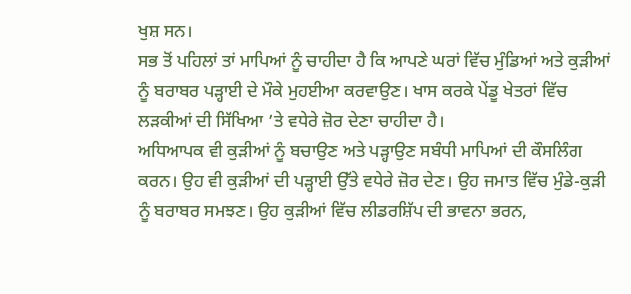ਖੁਸ਼ ਸਨ।
ਸਭ ਤੋਂ ਪਹਿਲਾਂ ਤਾਂ ਮਾਪਿਆਂ ਨੂੰ ਚਾਹੀਦਾ ਹੈ ਕਿ ਆਪਣੇ ਘਰਾਂ ਵਿੱਚ ਮੁੰਡਿਆਂ ਅਤੇ ਕੁੜੀਆਂ ਨੂੰ ਬਰਾਬਰ ਪੜ੍ਹਾਈ ਦੇ ਮੌਕੇ ਮੁਹਈਆ ਕਰਵਾਉਣ। ਖਾਸ ਕਰਕੇ ਪੇਂਡੂ ਖੇਤਰਾਂ ਵਿੱਚ ਲੜਕੀਆਂ ਦੀ ਸਿੱਖਿਆ ’ਤੇ ਵਧੇਰੇ ਜ਼ੋਰ ਦੇਣਾ ਚਾਹੀਦਾ ਹੈ।
ਅਧਿਆਪਕ ਵੀ ਕੁੜੀਆਂ ਨੂੰ ਬਚਾਉਣ ਅਤੇ ਪੜ੍ਹਾਉਣ ਸਬੰਧੀ ਮਾਪਿਆਂ ਦੀ ਕੌਸਲਿੰਗ ਕਰਨ। ਉਹ ਵੀ ਕੁੜੀਆਂ ਦੀ ਪੜ੍ਹਾਈ ਉੱਤੇ ਵਧੇਰੇ ਜ਼ੋਰ ਦੇਣ। ਉਹ ਜਮਾਤ ਵਿੱਚ ਮੁੰਡੇ-ਕੁੜੀ ਨੂੰ ਬਰਾਬਰ ਸਮਝਣ। ਉਹ ਕੁੜੀਆਂ ਵਿੱਚ ਲੀਡਰਸ਼ਿੱਪ ਦੀ ਭਾਵਨਾ ਭਰਨ,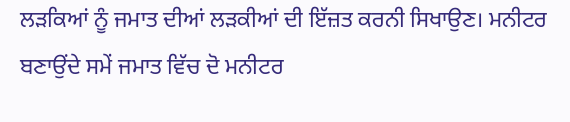ਲੜਕਿਆਂ ਨੂੰ ਜਮਾਤ ਦੀਆਂ ਲੜਕੀਆਂ ਦੀ ਇੱਜ਼ਤ ਕਰਨੀ ਸਿਖਾਉਣ। ਮਨੀਟਰ ਬਣਾਉਂਦੇ ਸਮੇਂ ਜਮਾਤ ਵਿੱਚ ਦੋ ਮਨੀਟਰ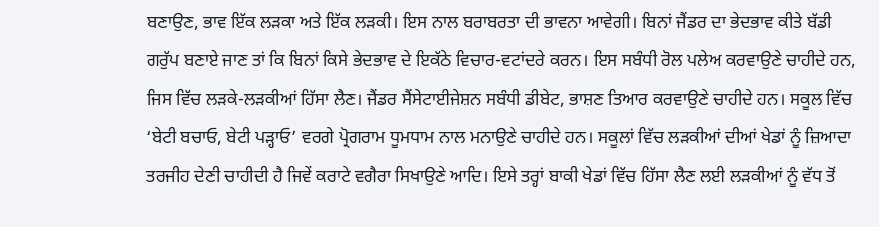ਬਣਾਉਣ, ਭਾਵ ਇੱਕ ਲੜਕਾ ਅਤੇ ਇੱਕ ਲੜਕੀ। ਇਸ ਨਾਲ ਬਰਾਬਰਤਾ ਦੀ ਭਾਵਨਾ ਆਵੇਗੀ। ਬਿਨਾਂ ਜੈਂਡਰ ਦਾ ਭੇਦਭਾਵ ਕੀਤੇ ਬੱਡੀ ਗਰੁੱਪ ਬਣਾਏ ਜਾਣ ਤਾਂ ਕਿ ਬਿਨਾਂ ਕਿਸੇ ਭੇਦਭਾਵ ਦੇ ਇਕੱਠੇ ਵਿਚਾਰ-ਵਟਾਂਦਰੇ ਕਰਨ। ਇਸ ਸਬੰਧੀ ਰੋਲ ਪਲੇਅ ਕਰਵਾਉਣੇ ਚਾਹੀਦੇ ਹਨ, ਜਿਸ ਵਿੱਚ ਲੜਕੇ-ਲੜਕੀਆਂ ਹਿੱਸਾ ਲੈਣ। ਜੈਂਡਰ ਸੈਂਸੇਟਾਈਜੇਸ਼ਨ ਸਬੰਧੀ ਡੀਬੇਟ, ਭਾਸ਼ਣ ਤਿਆਰ ਕਰਵਾਉਣੇ ਚਾਹੀਦੇ ਹਨ। ਸਕੂਲ ਵਿੱਚ ‘ਬੇਟੀ ਬਚਾਓ, ਬੇਟੀ ਪੜ੍ਹਾਓ’ ਵਰਗੇ ਪ੍ਰੋਗਰਾਮ ਧੂਮਧਾਮ ਨਾਲ ਮਨਾਉਣੇ ਚਾਹੀਦੇ ਹਨ। ਸਕੂਲਾਂ ਵਿੱਚ ਲੜਕੀਆਂ ਦੀਆਂ ਖੇਡਾਂ ਨੂੰ ਜ਼ਿਆਦਾ ਤਰਜੀਹ ਦੇਣੀ ਚਾਹੀਦੀ ਹੈ ਜਿਵੇਂ ਕਰਾਟੇ ਵਗੈਰਾ ਸਿਖਾਉਣੇ ਆਦਿ। ਇਸੇ ਤਰ੍ਹਾਂ ਬਾਕੀ ਖੇਡਾਂ ਵਿੱਚ ਹਿੱਸਾ ਲੈਣ ਲਈ ਲੜਕੀਆਂ ਨੂੰ ਵੱਧ ਤੋਂ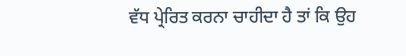ਵੱਧ ਪ੍ਰੇਰਿਤ ਕਰਨਾ ਚਾਹੀਦਾ ਹੈ ਤਾਂ ਕਿ ਉਹ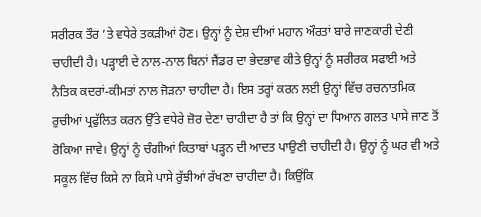ਸਰੀਰਕ ਤੌਰ ’ਤੇ ਵਧੇਰੇ ਤਕੜੀਆਂ ਹੋਣ। ਉਨ੍ਹਾਂ ਨੂੰ ਦੇਸ਼ ਦੀਆਂ ਮਹਾਨ ਔਰਤਾਂ ਬਾਰੇ ਜਾਣਕਾਰੀ ਦੇਣੀ ਚਾਹੀਦੀ ਹੈ। ਪੜ੍ਹਾਈ ਦੇ ਨਾਲ-ਨਾਲ ਬਿਨਾਂ ਜੈਂਡਰ ਦਾ ਭੇਦਭਾਵ ਕੀਤੇ ਉਨ੍ਹਾਂ ਨੂੰ ਸਰੀਰਕ ਸਫਾਈ ਅਤੇ ਨੈਤਿਕ ਕਦਰਾਂ-ਕੀਮਤਾਂ ਨਾਲ ਜੋੜਨਾ ਚਾਹੀਦਾ ਹੈ। ਇਸ ਤਰ੍ਹਾਂ ਕਰਨ ਲਈ ਉਨ੍ਹਾਂ ਵਿੱਚ ਰਚਨਾਤਮਿਕ ਰੁਚੀਆਂ ਪ੍ਰਫੁੱਲਿਤ ਕਰਨ ਉੱਤੇ ਵਧੇਰੇ ਜ਼ੋਰ ਦੇਣਾ ਚਾਹੀਦਾ ਹੈ ਤਾਂ ਕਿ ਉਨ੍ਹਾਂ ਦਾ ਧਿਆਨ ਗਲਤ ਪਾਸੇ ਜਾਣ ਤੋਂ ਰੋਕਿਆ ਜਾਵੇ। ਉਨ੍ਹਾਂ ਨੂੰ ਚੰਗੀਆਂ ਕਿਤਾਬਾਂ ਪੜ੍ਹਨ ਦੀ ਆਦਤ ਪਾਉਣੀ ਚਾਹੀਦੀ ਹੈ। ਉਨ੍ਹਾਂ ਨੂੰ ਘਰ ਵੀ ਅਤੇ ਸਕੂਲ ਵਿੱਚ ਕਿਸੇ ਨਾ ਕਿਸੇ ਪਾਸੇ ਰੁੱਝੀਆਂ ਰੱਖਣਾ ਚਾਹੀਦਾ ਹੈ। ਕਿਉਂਕਿ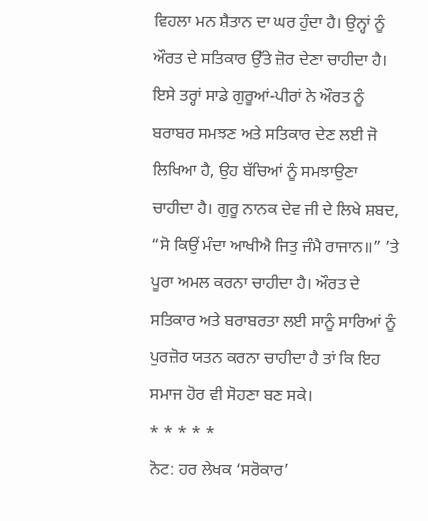ਵਿਹਲਾ ਮਨ ਸ਼ੈਤਾਨ ਦਾ ਘਰ ਹੁੰਦਾ ਹੈ। ਉਨ੍ਹਾਂ ਨੂੰ ਔਰਤ ਦੇ ਸਤਿਕਾਰ ਉੱਤੇ ਜ਼ੋਰ ਦੇਣਾ ਚਾਹੀਦਾ ਹੈ।
ਇਸੇ ਤਰ੍ਹਾਂ ਸਾਡੇ ਗੁਰੂਆਂ-ਪੀਰਾਂ ਨੇ ਔਰਤ ਨੂੰ ਬਰਾਬਰ ਸਮਝਣ ਅਤੇ ਸਤਿਕਾਰ ਦੇਣ ਲਈ ਜੋ ਲਿਖਿਆ ਹੈ, ਉਹ ਬੱਚਿਆਂ ਨੂੰ ਸਮਝਾਉਣਾ ਚਾਹੀਦਾ ਹੈ। ਗੁਰੂ ਨਾਨਕ ਦੇਵ ਜੀ ਦੇ ਲਿਖੇ ਸ਼ਬਦ, “ਸੋ ਕਿਉਂ ਮੰਦਾ ਆਖੀਐ ਜਿਤੁ ਜੰਮੈ ਰਾਜਾਨ॥” ’ਤੇ ਪੂਰਾ ਅਮਲ ਕਰਨਾ ਚਾਹੀਦਾ ਹੈ। ਔਰਤ ਦੇ ਸਤਿਕਾਰ ਅਤੇ ਬਰਾਬਰਤਾ ਲਈ ਸਾਨੂੰ ਸਾਰਿਆਂ ਨੂੰ ਪੁਰਜ਼ੋਰ ਯਤਨ ਕਰਨਾ ਚਾਹੀਦਾ ਹੈ ਤਾਂ ਕਿ ਇਹ ਸਮਾਜ ਹੋਰ ਵੀ ਸੋਹਣਾ ਬਣ ਸਕੇ।
* * * * *
ਨੋਟ: ਹਰ ਲੇਖਕ ‘ਸਰੋਕਾਰ’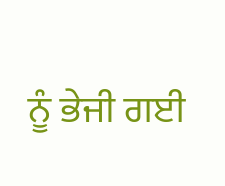ਨੂੰ ਭੇਜੀ ਗਈ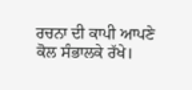ਰਚਨਾ ਦੀ ਕਾਪੀ ਆਪਣੇ ਕੋਲ ਸੰਭਾਲਕੇ ਰੱਖੇ।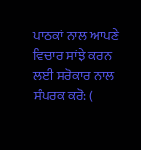ਪਾਠਕਾਂ ਨਾਲ ਆਪਣੇ ਵਿਚਾਰ ਸਾਂਝੇ ਕਰਨ ਲਈ ਸਰੋਕਾਰ ਨਾਲ ਸੰਪਰਕ ਕਰੋ: (